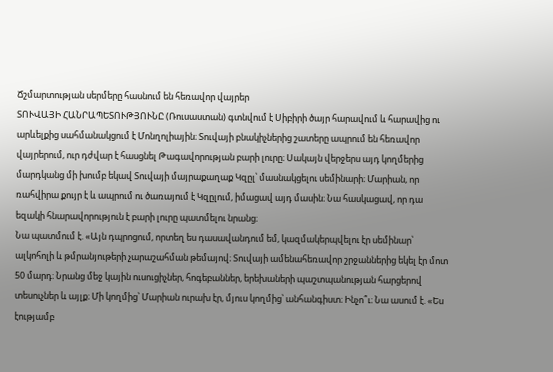Ճշմարտության սերմերը հասնում են հեռավոր վայրեր
ՏՈՒՎԱՅԻ ՀԱՆՐԱՊԵՏՈՒԹՅՈՒՆԸ (Ռուսաստան) գտնվում է Սիբիրի ծայր հարավում և հարավից ու արևելքից սահմանակցում է Մոնղոլիային։ Տուվայի բնակիչներից շատերը ապրում են հեռավոր վայրերում, ուր դժվար է հասցնել Թագավորության բարի լուրը։ Սակայն վերջերս այդ կողմերից մարդկանց մի խումբ եկավ Տուվայի մայրաքաղաք Կզըլ՝ մասնակցելու սեմինարի։ Մարիան, որ ռահվիրա քույր է և ապրում ու ծառայում է Կզըլում, իմացավ այդ մասին։ Նա հասկացավ, որ դա եզակի հնարավորություն է բարի լուրը պատմելու նրանց։
Նա պատմում է. «Այն դպրոցում, որտեղ ես դասավանդում եմ, կազմակերպվելու էր սեմինար՝ ալկոհոլի և թմրանյութերի չարաշահման թեմայով։ Տուվայի ամենահեռավոր շրջաններից եկել էր մոտ 50 մարդ։ Նրանց մեջ կային ուսուցիչներ, հոգեբաններ, երեխաների պաշտպանության հարցերով տեսուչներ և այլք։ Մի կողմից՝ Մարիան ուրախ էր, մյուս կողմից՝ անհանգիստ։ Ինչո՞ւ։ Նա ասում է. «Ես էությամբ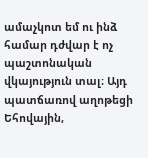ամաչկոտ եմ ու ինձ համար դժվար է ոչ պաշտոնական վկայություն տալ։ Այդ պատճառով աղոթեցի Եհովային,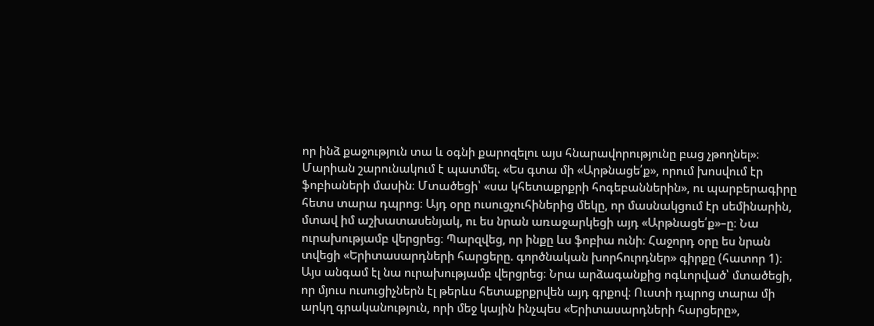որ ինձ քաջություն տա և օգնի քարոզելու այս հնարավորությունը բաց չթողնել»։
Մարիան շարունակում է պատմել. «Ես գտա մի «Արթնացե՛ք», որում խոսվում էր ֆոբիաների մասին։ Մտածեցի՝ «սա կհետաքրքրի հոգեբաններին», ու պարբերագիրը հետս տարա դպրոց։ Այդ օրը ուսուցչուհիներից մեկը, որ մասնակցում էր սեմինարին, մտավ իմ աշխատասենյակ, ու ես նրան առաջարկեցի այդ «Արթնացե՛ք»–ը։ Նա ուրախությամբ վերցրեց։ Պարզվեց, որ ինքը ևս ֆոբիա ունի։ Հաջորդ օրը ես նրան տվեցի «Երիտասարդների հարցերը. գործնական խորհուրդներ» գիրքը (հատոր 1)։ Այս անգամ էլ նա ուրախությամբ վերցրեց։ Նրա արձագանքից ոգևորված՝ մտածեցի, որ մյուս ուսուցիչներն էլ թերևս հետաքրքրվեն այդ գրքով։ Ուստի դպրոց տարա մի արկղ գրականություն, որի մեջ կային ինչպես «Երիտասարդների հարցերը»,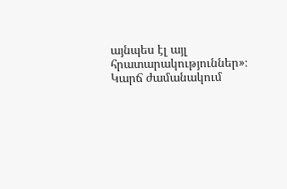այնպես էլ այլ հրատարակություններ»։ Կարճ ժամանակում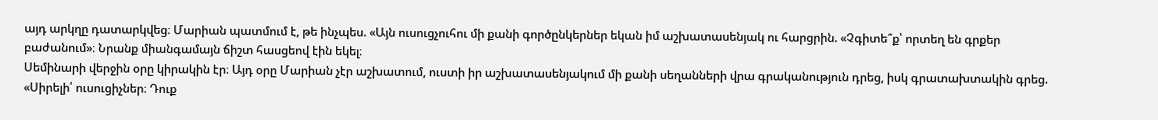այդ արկղը դատարկվեց։ Մարիան պատմում է, թե ինչպես. «Այն ուսուցչուհու մի քանի գործընկերներ եկան իմ աշխատասենյակ ու հարցրին. «Չգիտե՞ք՝ որտեղ են գրքեր բաժանում»։ Նրանք միանգամայն ճիշտ հասցեով էին եկել։
Սեմինարի վերջին օրը կիրակին էր։ Այդ օրը Մարիան չէր աշխատում, ուստի իր աշխատասենյակում մի քանի սեղանների վրա գրականություն դրեց, իսկ գրատախտակին գրեց. «Սիրելի՛ ուսուցիչներ։ Դուք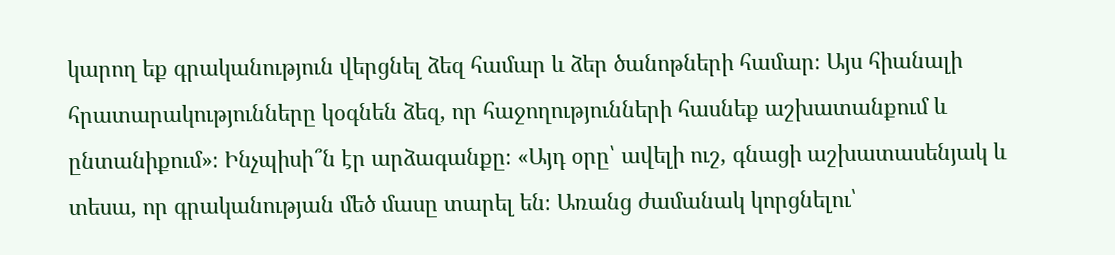կարող եք գրականություն վերցնել ձեզ համար և ձեր ծանոթների համար։ Այս հիանալի հրատարակությունները կօգնեն ձեզ, որ հաջողությունների հասնեք աշխատանքում և ընտանիքում»։ Ինչպիսի՞ն էր արձագանքը։ «Այդ օրը՝ ավելի ուշ, գնացի աշխատասենյակ և տեսա, որ գրականության մեծ մասը տարել են։ Առանց ժամանակ կորցնելու՝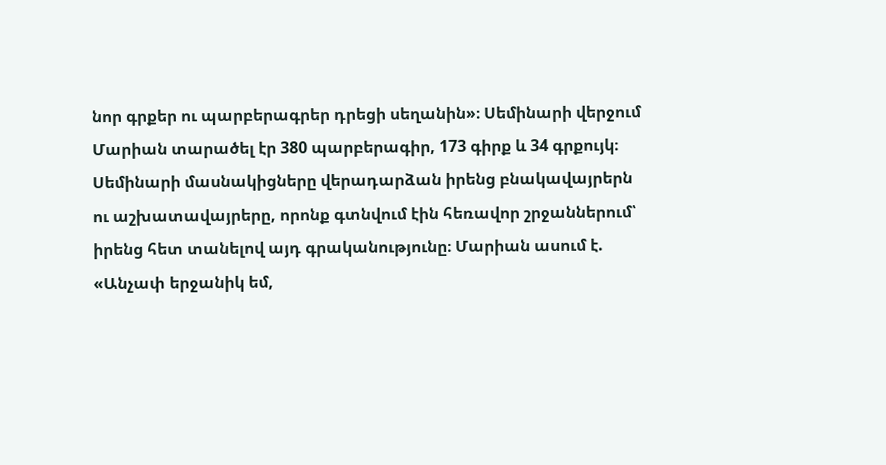նոր գրքեր ու պարբերագրեր դրեցի սեղանին»։ Սեմինարի վերջում Մարիան տարածել էր 380 պարբերագիր, 173 գիրք և 34 գրքույկ։ Սեմինարի մասնակիցները վերադարձան իրենց բնակավայրերն ու աշխատավայրերը, որոնք գտնվում էին հեռավոր շրջաններում՝ իրենց հետ տանելով այդ գրականությունը։ Մարիան ասում է. «Անչափ երջանիկ եմ,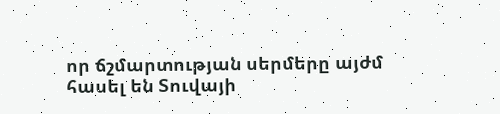որ ճշմարտության սերմերը այժմ հասել են Տուվայի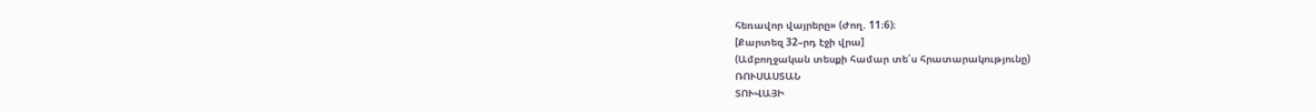հեռավոր վայրերը» (Ժող. 11։6)։
[Քարտեզ 32–րդ էջի վրա]
(Ամբողջական տեսքի համար տե՛ս հրատարակությունը)
ՌՈՒՍԱՍՏԱՆ
ՏՈՒՎԱՅԻ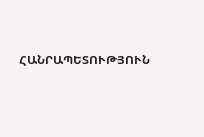ՀԱՆՐԱՊԵՏՈՒԹՅՈՒՆ